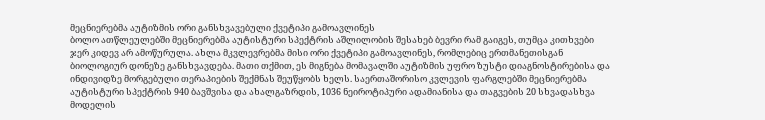მეცნიერებმა აუტიზმის ორი განსხვავებული ქვეტიპი გამოავლინეს
ბოლო ათწლეულებში მეცნიერებმა აუტისტური სპექტრის აშლილობის შესახებ ბევრი რამ გაიგეს, თუმცა კითხვები ჯერ კიდევ არ ამოწურულა. ახლა მკვლევრებმა მისი ორი ქვეტიპი გამოავლინეს, რომლებიც ერთმანეთისგან ბიოლოგიურ დონეზე განსხვავდება. მათი თქმით, ეს მიგნება მომავალში აუტიზმის უფრო ზუსტი დიაგნოსტირებისა და ინდივიდზე მორგებული თერაპიების შექმნას შეუწყობს ხელს. საერთაშორისო კვლევის ფარგლებში მეცნიერებმა აუტისტური სპექტრის 940 ბავშვისა და ახალგაზრდის, 1036 ნეიროტიპური ადამიანისა და თაგვების 20 სხვადასხვა მოდელის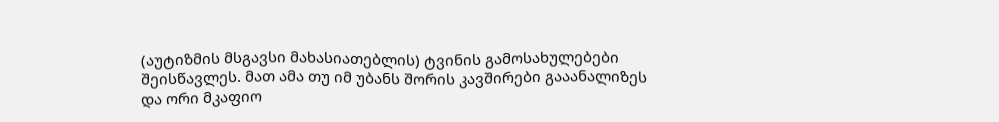(აუტიზმის მსგავსი მახასიათებლის) ტვინის გამოსახულებები შეისწავლეს. მათ ამა თუ იმ უბანს შორის კავშირები გააანალიზეს და ორი მკაფიო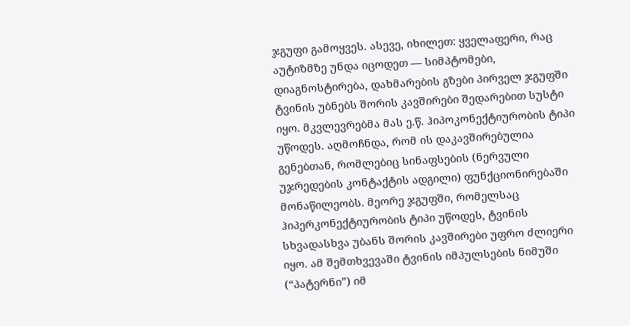ჯგუფი გამოყვეს. ასევე, იხილეთ: ყველაფერი, რაც აუტიზმზე უნდა იცოდეთ — სიმპტომები, დიაგნოსტირება, დახმარების გზები პირველ ჯგუფში ტვინის უბნებს შორის კავშირები შედარებით სუსტი იყო. მკვლევრებმა მას ე.წ. ჰიპოკონექტიურობის ტიპი უწოდეს. აღმოჩნდა, რომ ის დაკავშირებულია გენებთან, რომლებიც სინაფსების (ნერვული უჯრედების კონტაქტის ადგილი) ფუნქციონირებაში მონაწილეობს. მეორე ჯგუფში, რომელსაც ჰიპერკონექტიურობის ტიპი უწოდეს, ტვინის სხვადასხვა უბანს შორის კავშირები უფრო ძლიერი იყო. ამ შემთხვევაში ტვინის იმპულსების ნიმუში (“პატერნი”) იმ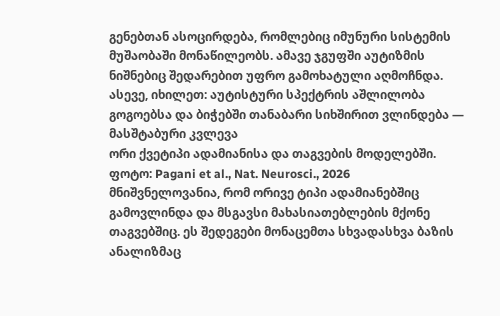გენებთან ასოცირდება, რომლებიც იმუნური სისტემის მუშაობაში მონაწილეობს. ამავე ჯგუფში აუტიზმის ნიშნებიც შედარებით უფრო გამოხატული აღმოჩნდა. ასევე, იხილეთ: აუტისტური სპექტრის აშლილობა გოგოებსა და ბიჭებში თანაბარი სიხშირით ვლინდება — მასშტაბური კვლევა
ორი ქვეტიპი ადამიანისა და თაგვების მოდელებში.
ფოტო: Pagani et al., Nat. Neurosci., 2026
მნიშვნელოვანია, რომ ორივე ტიპი ადამიანებშიც გამოვლინდა და მსგავსი მახასიათებლების მქონე თაგვებშიც. ეს შედეგები მონაცემთა სხვადასხვა ბაზის ანალიზმაც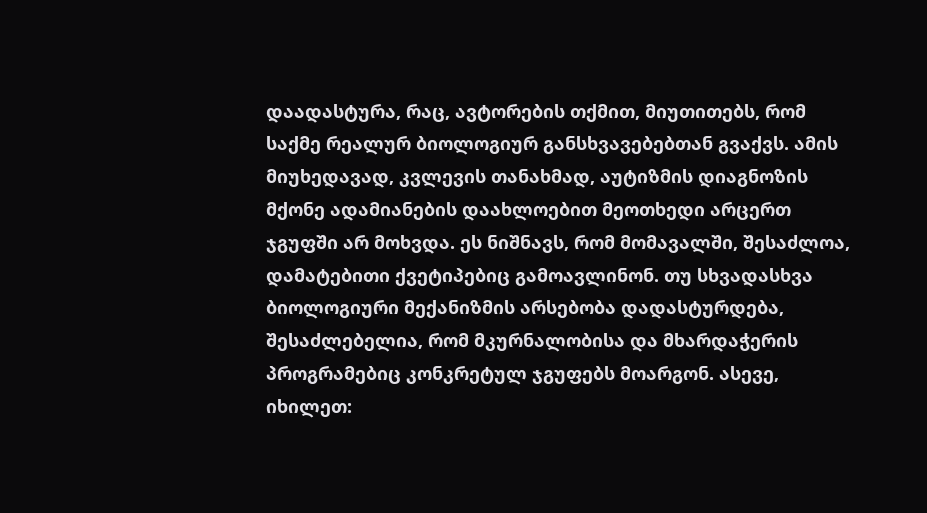დაადასტურა, რაც, ავტორების თქმით, მიუთითებს, რომ საქმე რეალურ ბიოლოგიურ განსხვავებებთან გვაქვს. ამის მიუხედავად, კვლევის თანახმად, აუტიზმის დიაგნოზის მქონე ადამიანების დაახლოებით მეოთხედი არცერთ ჯგუფში არ მოხვდა. ეს ნიშნავს, რომ მომავალში, შესაძლოა, დამატებითი ქვეტიპებიც გამოავლინონ. თუ სხვადასხვა ბიოლოგიური მექანიზმის არსებობა დადასტურდება, შესაძლებელია, რომ მკურნალობისა და მხარდაჭერის პროგრამებიც კონკრეტულ ჯგუფებს მოარგონ. ასევე, იხილეთ: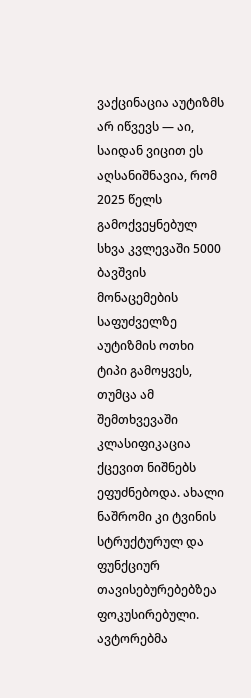ვაქცინაცია აუტიზმს არ იწვევს — აი, საიდან ვიცით ეს აღსანიშნავია, რომ 2025 წელს გამოქვეყნებულ სხვა კვლევაში 5000 ბავშვის მონაცემების საფუძველზე აუტიზმის ოთხი ტიპი გამოყვეს, თუმცა ამ შემთხვევაში კლასიფიკაცია ქცევით ნიშნებს ეფუძნებოდა. ახალი ნაშრომი კი ტვინის სტრუქტურულ და ფუნქციურ თავისებურებებზეა ფოკუსირებული. ავტორებმა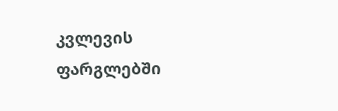კვლევის ფარგლებში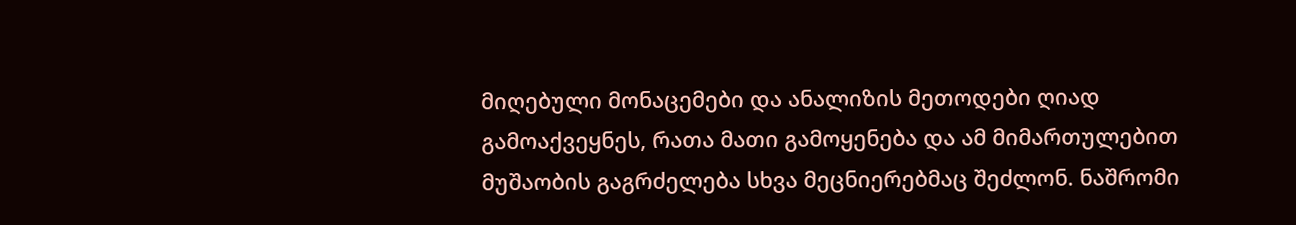მიღებული მონაცემები და ანალიზის მეთოდები ღიად გამოაქვეყნეს, რათა მათი გამოყენება და ამ მიმართულებით მუშაობის გაგრძელება სხვა მეცნიერებმაც შეძლონ. ნაშრომი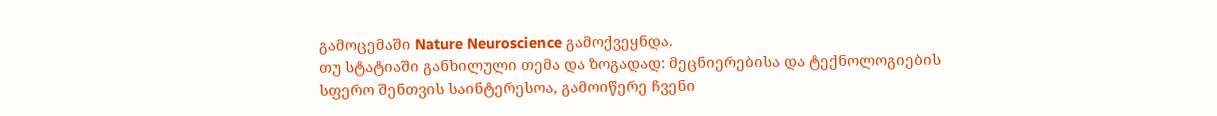გამოცემაში Nature Neuroscience გამოქვეყნდა.
თუ სტატიაში განხილული თემა და ზოგადად: მეცნიერებისა და ტექნოლოგიების სფერო შენთვის საინტერესოა, გამოიწერე ჩვენი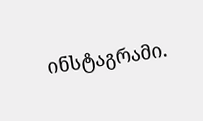ინსტაგრამი.